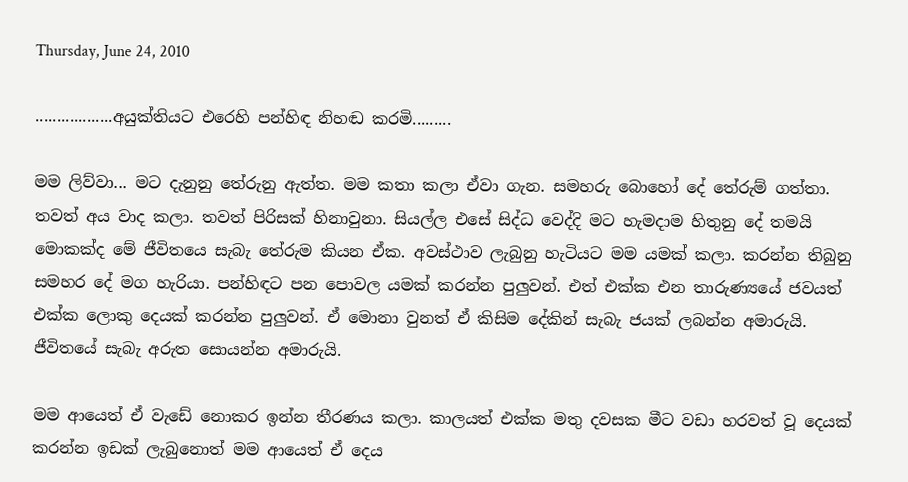Thursday, June 24, 2010

..................අයුක්තියට එරෙහි පන්හිඳ නිහඬ කරමි.........

මම ලිව්වා... මට දැනුනු තේරුනු ඇත්ත. මම කතා කලා ඒවා ගැන. සමහරු බොහෝ දේ තේරුම් ගත්තා. තවත් අය වාද කලා. තවත් පිරිසක් හිනාවුනා. සියල්ල එසේ සිද්ධ වෙද්දි මට හැමදාම හිතුනු දේ තමයි මොකක්ද මේ ජීවිතයෙ සැබැ තේරුම කියන ඒක. අවස්ථාව ලැබුනු හැටියට මම යමක් කලා. කරන්න තිබුනු සමහර දේ මග හැරියා. පන්හිඳට පන පොවල යමක් කරන්න පුලුවන්. එත් එක්ක එන තාරුණ්‍යයේ ජවයත් එක්ක ලොකු දෙයක් කරන්න පුලුවන්. ඒ මොනා වුනත් ඒ කිසිම දේකින් සැබැ ජයක් ලබන්න අමාරුයි. ජීවිතයේ සැබැ අරුත සොයන්න අමාරුයි.

මම ආයෙත් ඒ වැඩේ නොකර ඉන්න තීරණය කලා. කාලයත් එක්ක මතු දවසක මීට වඩා හරවත් වූ දෙයක් කරන්න ඉඩක් ලැබුනොත් මම ආයෙත් ඒ දෙය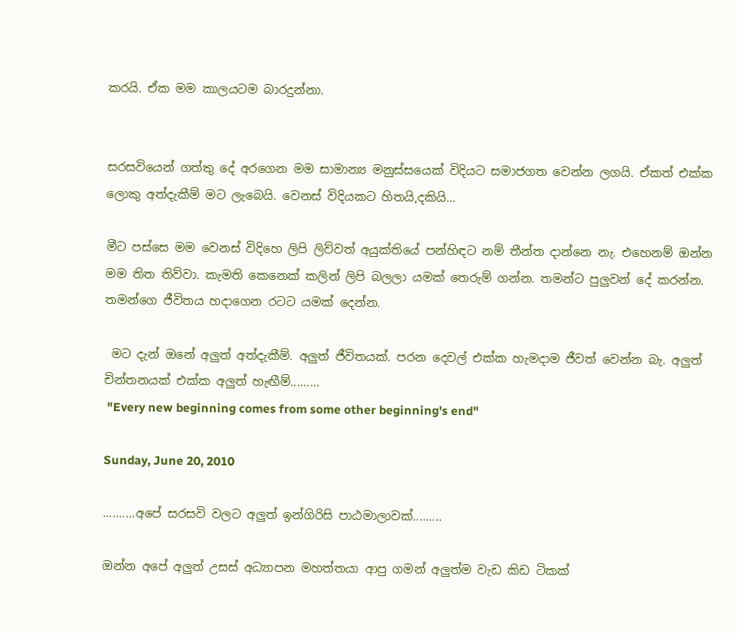කරයි. ඒක මම කාලයටම බාරදුන්නා.


සරසවියෙන් ගත්තු දේ අරගෙන මම සාමාන්‍ය මනුස්සයෙක් විදියට සමාජගත වෙන්න ලගයි. ඒකත් එක්ක  ලොකු අත්දැකීම් මට ලැබෙයි. වෙනස් විදියකට හිතයි,දකියි...

මීට පස්සෙ මම වෙනස් විදිහෙ ලිපි ලිව්වත් අයුක්තියේ පන්හිඳට නම් තීන්ත දාන්නෙ නැ. එහෙනම් ඔන්න මම තිත තිව්වා. කැමති කෙනෙක් කලින් ලිපි බලලා යමක් තෙරුම් ගන්න. තමන්ට පුලුවන් දේ කරන්න. තමන්ගෙ ජීවිතය හදාගෙන රටට යමක් දෙන්න.

 මට දැන් ඔනේ අලුත් අත්දැකීම්. අලුත් ජීවිතයක්. පරන දෙවල් එක්ක හැමදාම ජීවත් වෙන්න බැ. අලුත් චින්තනයක් එක්ක අලුත් හැඟීම්.........
 "Every new beginning comes from some other beginning's end"

Sunday, June 20, 2010

..........අපේ සරසවි වලට අලුත් ඉන්ගිරිසි පාඨමාලාවක්.........

ඔන්න අපේ අලුත් උසස් අධ්‍යාපන මහත්තයා ආපු ගමන් අලුත්ම වැඩ කිඩ ටිකක්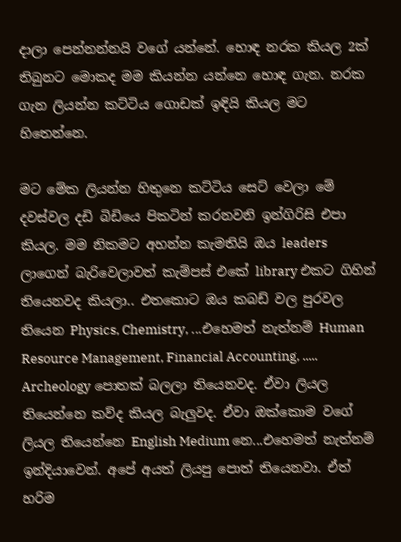දාලා පෙන්නන්නයි වගේ යන්නේ. හොඳ නරක කියල 2ක් තිබුනට මොකද මම කියන්න යන්නෙ හොඳ ගැන. නරක ගැන ලියන්න කට්ටිය ගොඩක් ඉඳියි කියල මට හිතෙන්නෙ.

මට මේක ලියන්න හිතුනෙ කට්ටිය සෙට් වෙලා මේ දවස්වල දඩි බිඩියෙ පිකටින් කරනවනි ඉන්ගිරිසි එපා කියල. මම නිකමට අහන්න කැමතියි ඔය leaders ලාගෙන් බැරිවෙලාවත් කැම්පස් එකේ library එකට ගිහින් තියෙනවද කියලා.. එතකොට ඔය කබඩ් වල පුරවල තියෙන Physics, Chemistry, ...එහෙමත් නැත්නම් Human Resource Management, Financial Accounting, ..... Archeology පොතක් බලලා තියෙනවද. ඒවා ලියල තියෙන්නෙ කව්ද කියල බැලුවද. ඒවා ඔක්කොම වගේ ලියල තියෙන්නෙ English Medium නෙ...එහෙමත් නැත්නම් ඉන්දියාවෙන්. අපේ අයත් ලියපු පොත් තියෙනවා. ඒත් හරිම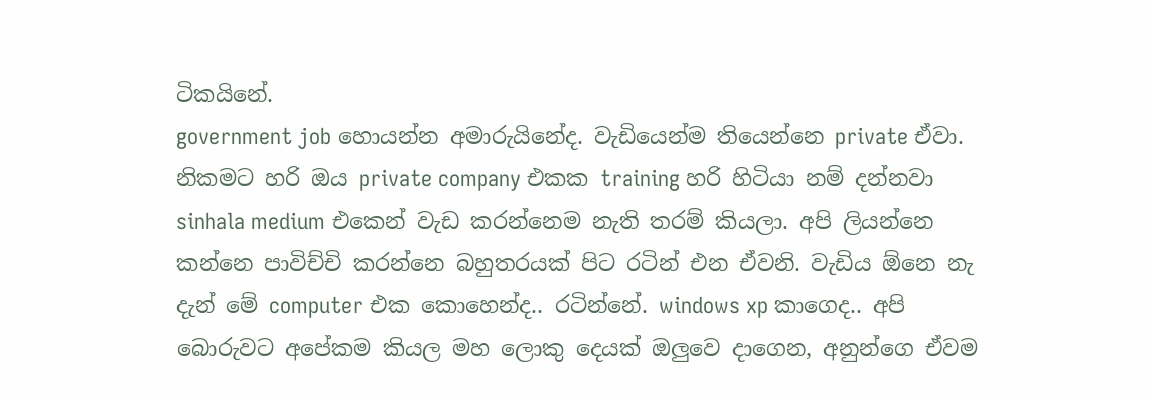ටිකයිනේ.
government job හොයන්න අමාරුයිනේද. වැඩියෙන්ම තියෙන්නෙ private ඒවා. නිකමට හරි ඔය private company එකක training හරි හිටියා නම් දන්නවා sinhala medium එකෙන් වැඩ කරන්නෙම නැති තරම් කියලා. අපි ලියන්නෙ කන්නෙ පාවිච්චි කරන්නෙ බහුතරයක් පිට රටින් එන ඒවනි. වැඩිය ඕනෙ නැ දැන් මේ computer එක කොහෙන්ද.. රටින්නේ. windows xp කාගෙද.. අපි බොරුවට අපේකම කියල මහ ලොකු දෙයක් ඔලුවෙ දාගෙන, අනුන්ගෙ ඒවම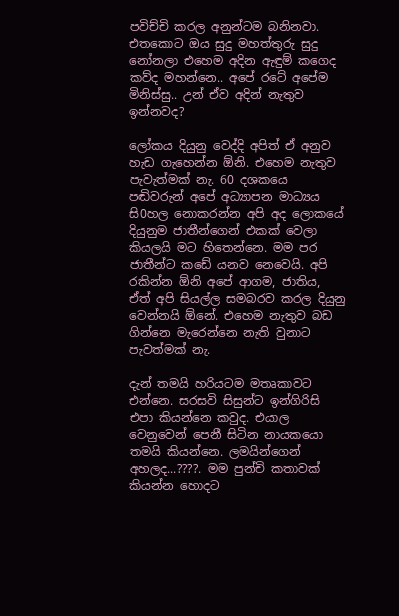පවිච්චි කරල අනුන්ටම බනිනවා. එතකොට ඔය සුදු මහත්තුරු සුදු නෝනලා එහෙම අදින ඇඳුම් කගෙද කව්ද මහන්නෙ.. අපේ රටේ අපේම මිනිස්සු.. උන් ඒව අදින් නැතුව ඉන්නවද?

ලෝකය දියුනු වෙද්දි අපිත් ඒ අනුව හැඩ ගැහෙන්න ඕනි. එහෙම නැතුව පැවැත්මක් නැ. 60 දශකයෙ පඬිවරුන් අපේ අධ්‍යාපන මාධ්‍යය සි0හල නොකරන්න අපි අද ලොකයේ දියුනුම ජාතීන්ගෙන් එකක් වෙලා කියලයි මට හිතෙන්නෙ. මම පර ජාතීන්ට කඩේ යනව නෙවෙයි. අපි රකින්න ඕනි අපේ ආගම, ජාතිය, ඒත් අපි සියල්ල සමබරව කරල දියුනු වෙන්නයි ඕනේ. එහෙම නැතුව බඩ ගින්නෙ මැරෙන්නෙ නැති වුනාට පැවත්මක් නැ.

දැන් තමයි හරියටම මතෘකාවට එන්නෙ. සරසවි සිසුන්ට ඉන්ගිරිසි එපා කියන්නෙ කවුද. එයාල වෙනුවෙන් පෙනී සිටින නායකයො තමයි කියන්නෙ. ලමයින්ගෙන් අහලද...????. මම පුන්චි කතාවක් කියන්න හොදට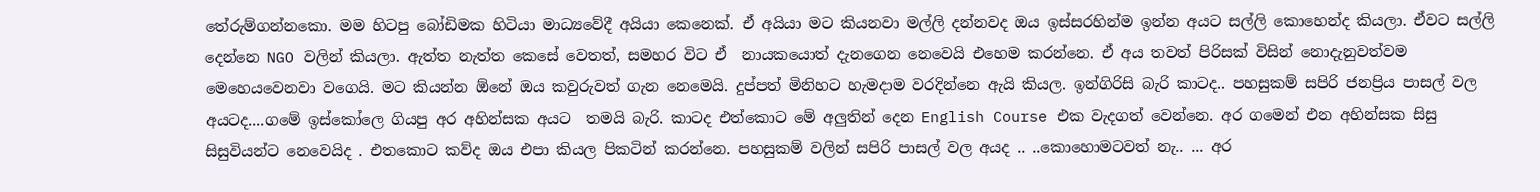තේරුම්ගන්නකො. මම හිටපු බෝඩිමක හිටියා මාධ්‍යවේදී අයියා කෙනෙක්. ඒ අයියා මට කියනවා මල්ලි දන්නවද ඔය ඉස්සරහින්ම ඉන්න අයට සල්ලි කොහෙන්ද කියලා. ඒවට සල්ලි දෙන්නෙ NGO වලින් කියලා. ඇත්ත නැත්ත කෙසේ වෙතත්, සමහර විට ඒ  නායකයොත් දැනගෙන නෙවෙයි එහෙම කරන්නෙ. ඒ අය තවත් පිරිසක් විසින් නොදැනුවත්වම මෙහෙයවෙනවා වගෙයි. මට කියන්න ඕනේ ඔය කවුරුවත් ගැන නෙමෙයි. දුප්පත් මිනිහට හැමදාම වරදින්නෙ ඇයි කියල. ඉන්ගිරිසි බැරි කාටද.. පහසුකම් සපිරි ජනප්‍රිය පාසල් වල අයටද....ගමේ ඉස්කෝලෙ ගියපු අර අහින්සක අයට  තමයි බැරි. කාටද එත්කොට මේ අලුතින් දෙන English Course එක වැදගත් වෙන්නෙ. අර ගමෙන් එන අහින්සක සිසු සිසුවියන්ට නෙවෙයිද . එතකොට කව්ද ඔය එපා කියල පිකටින් කරන්නෙ. පහසුකම් වලින් සපිරි පාසල් වල අයද .. ..කොහොමටවත් නැ.. ... අර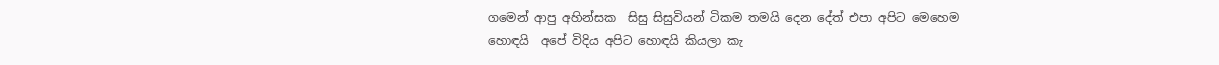ගමෙන් ආපු අහින්සක  සිසු සිසුවියන් ටිකම තමයි දෙන දේත් එපා අපිට මෙහෙම හොඳයි  අපේ විදිය අපිට හොඳයි කියලා කැ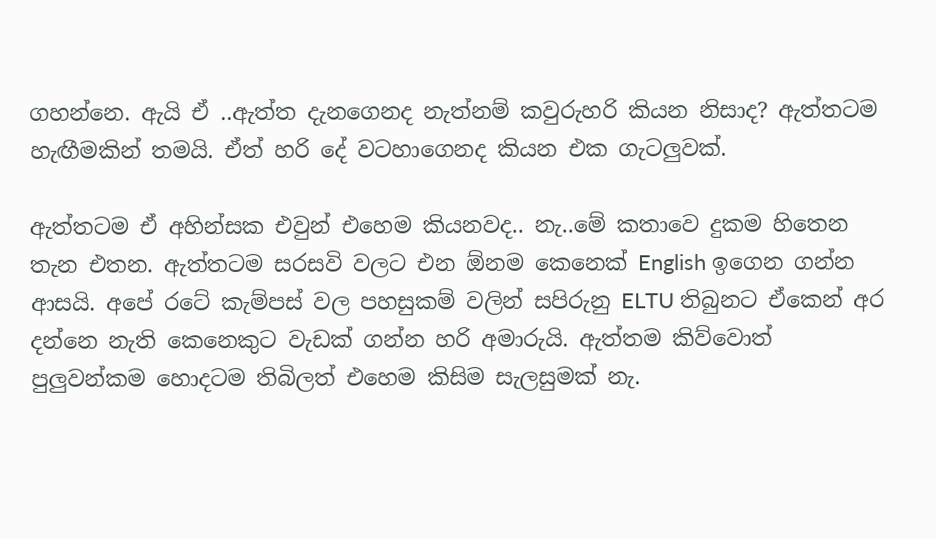ගහන්නෙ. ඇයි ඒ ..ඇත්ත දැනගෙනද නැත්නම් කවුරුහරි කියන නිසාද? ඇත්තටම හැඟීමකින් තමයි. ඒත් හරි දේ වටහාගෙනද කියන එක ගැටලුවක්.

ඇත්තටම ඒ අහින්සක එවුන් එහෙම කියනවද.. නැ..මේ කතාවෙ දුකම හිතෙන තැන එතන. ඇත්තටම සරසවි වලට එන ඕනම කෙනෙක් English ඉගෙන ගන්න ආසයි. අපේ රටේ කැම්පස් වල පහසුකම් වලින් සපිරුනු ELTU තිබුනට ඒකෙන් අර දන්නෙ නැති කෙනෙකුට වැඩක් ගන්න හරි අමාරුයි. ඇත්තම කිව්වොත් පුලුවන්කම හොදටම තිබිලත් එහෙම කිසිම සැලසුමක් නැ.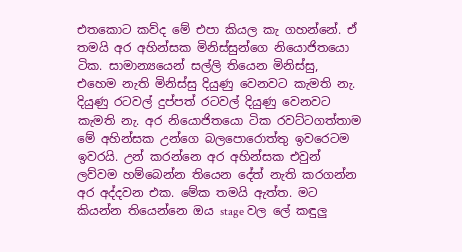එතකොට කව්ද මේ එපා කියල කැ ගහන්නේ. ඒ තමයි අර අහින්සක මිනිස්සුන්ගෙ නියොජිතයො ටික. සාමාන්‍යයෙන් සල්ලි තියෙන මිනිස්සු, එහෙම නැති මිනිස්සු දියුණු වෙනවට කැමති නැ. දියුණු රටවල් දුප්පත් රටවල් දියුණු වෙනවට කැමති නැ. අර නියොජිතයො ටික රවට්ටගත්තාම මේ අහින්සක උන්ගෙ බලපොරොත්තු ඉවරෙටම ඉවරයි. උන් කරන්නෙ අර අහින්සක එවුන් ලව්වම හම්බෙන්න තියෙන දේත් නැති කරගන්න අර අද්දවන එක. මේක තමයි ඇත්ත. මට කියන්න තියෙන්නෙ ඔය stage වල ලේ කඳුලු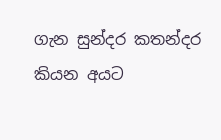ගැන සුන්දර කතන්දර කියන අයට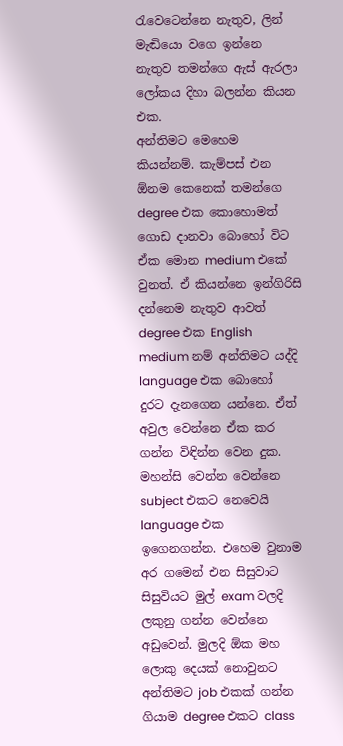රැවෙටෙන්නෙ නැතුව, ලින් මැඬියො වගෙ ඉන්නෙ නැතුව තමන්ගෙ ඇස් ඇරලා ලෝකය දිහා බලන්න කියන එක.
අන්තිමට මෙහෙම කියන්නම්. කැම්පස් එන ඕනම කෙනෙක් තමන්ගෙ  degree එක කොහොමත් ගොඩ දානවා බොහෝ විට ඒක මොන medium එකේ වුනත්. ඒ කියන්නෙ ඉන්ගිරිසි දන්නෙම නැතුව ආවත් degree එක English medium නම් අන්තිමට යද්දි language එක බොහෝ දුරට දැනගෙන යන්නෙ. ඒත් අවුල වෙන්නෙ ඒක කර ගන්න විඳින්න වෙන දුක. මහන්සි වෙන්න වෙන්නෙ subject එකට නෙවෙයි language එක ඉගෙනගන්න. එහෙම වුනාම අර ගමෙන් එන සිසුවාට සිසුවියට මුල් exam වලදි ලකුනු ගන්න වෙන්නෙ අඩුවෙන්. මුලදි ඕක මහ ලොකු දෙයක් නොවුනට අන්තිමට job එකක් ගන්න ගියාම degree එකට class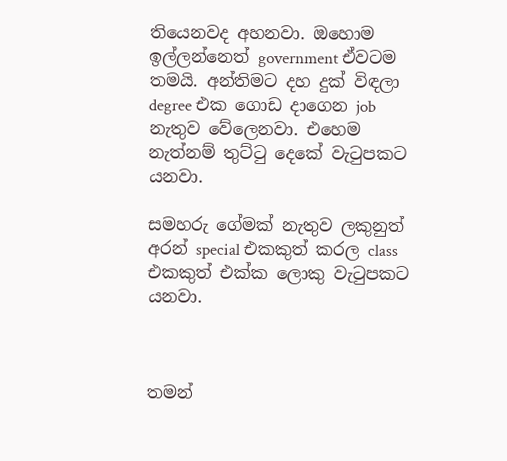තියෙනවද අහනවා. ඔහොම ඉල්ලන්නෙත් government ඒවටම තමයි. අන්තිමට දහ දුක් විඳලා degree එක ගොඩ දාගෙන job නැතුව වේලෙනවා. එහෙම නැත්නම් තුට්ටු දෙකේ වැටුපකට යනවා.

සමහරු ගේමක් නැතුව ලකුනුත් අරන් special එකකුත් කරල class එකකුත් එක්ක ලොකු වැටුපකට යනවා.



තමන්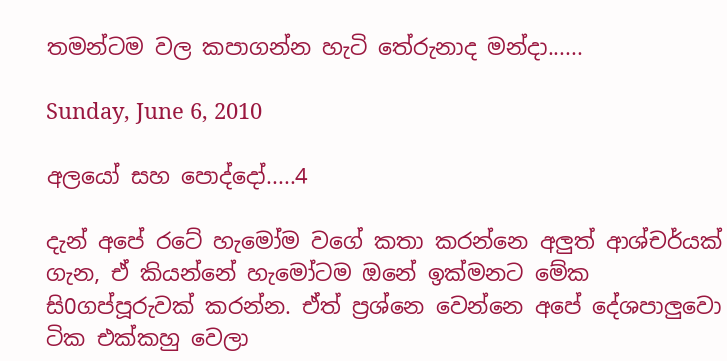තමන්ටම වල කපාගන්න හැටි තේරුනාද මන්දා......

Sunday, June 6, 2010

අලයෝ සහ පොද්දෝ.....4

දැන් අපේ රටේ හැමෝම වගේ කතා කරන්නෙ අලුත් ආශ්චර්යක් ගැන, ඒ කියන්නේ හැමෝටම ඔනේ ඉක්මනට මේක සි0ගප්පූරුවක් කරන්න. ඒත් ප්‍රශ්නෙ වෙන්නෙ අපේ දේශපාලුවො ටික එක්කහු වෙලා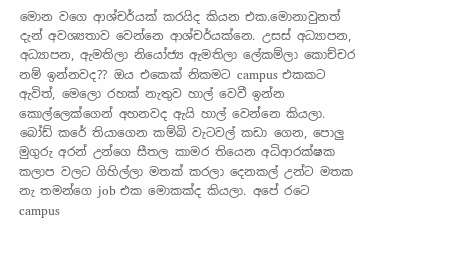මොන වගෙ ආශ්චර්යක් කරයිද කියන එක.මොනාවුනත් දැන් අවශ්‍යතාව වෙන්නෙ ආශ්චර්යක්නෙ. උසස් අධ්‍යාපන, අධ්‍යාපන, ඇමතිලා නියෝජ්‍ය ඇමතිලා ලේකම්ලා කොච්චර නම් ඉන්නවද?? ඔය එකෙක් නිකමට campus එකකට ඇවිත්, මෙලො රහක් නැතුව හාල් වෙවී ඉන්න කොල්ලෙක්ගෙන් අහනවද ඇයි හාල් වෙන්නෙ කියලා. බෝඩ් කරේ තියාගෙන කම්බි වැටවල් කඩා ගෙන, පොලු මුගුරු අරන් උන්ගෙ සීතල කාමර තියෙන අධිආරක්ෂක කලාප වලට ගිහිල්ලා මතක් කරලා දෙනකල් උන්ට මතක නැ තමන්ගෙ job එක මොකක්ද කියලා. අපේ රටෙ campus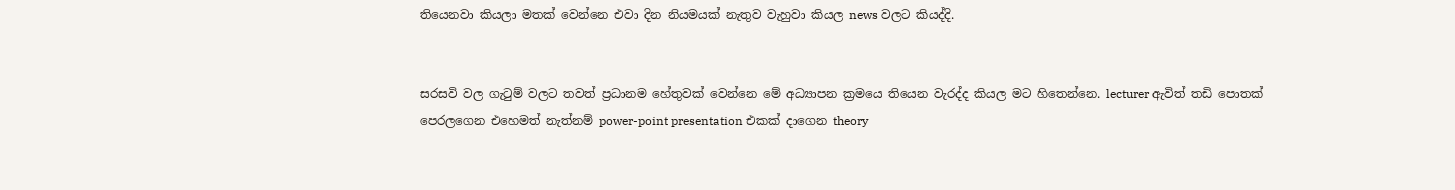තියෙනවා කියලා මතක් වෙන්නෙ එවා දින නියමයක් නැතුව වැහුවා කියල news වලට කියද්දි.


සරසවි වල ගැටුම් වලට තවත් ප්‍රධානම හේතුවක් වෙන්නෙ මේ අධ්‍යාපන ක්‍රමයෙ තියෙන වැරද්ද කියල මට හිතෙන්නෙ. lecturer ඇවිත් තඩි පොතක් පෙරලගෙන එහෙමත් නැත්නම් power-point presentation එකක් දාගෙන theory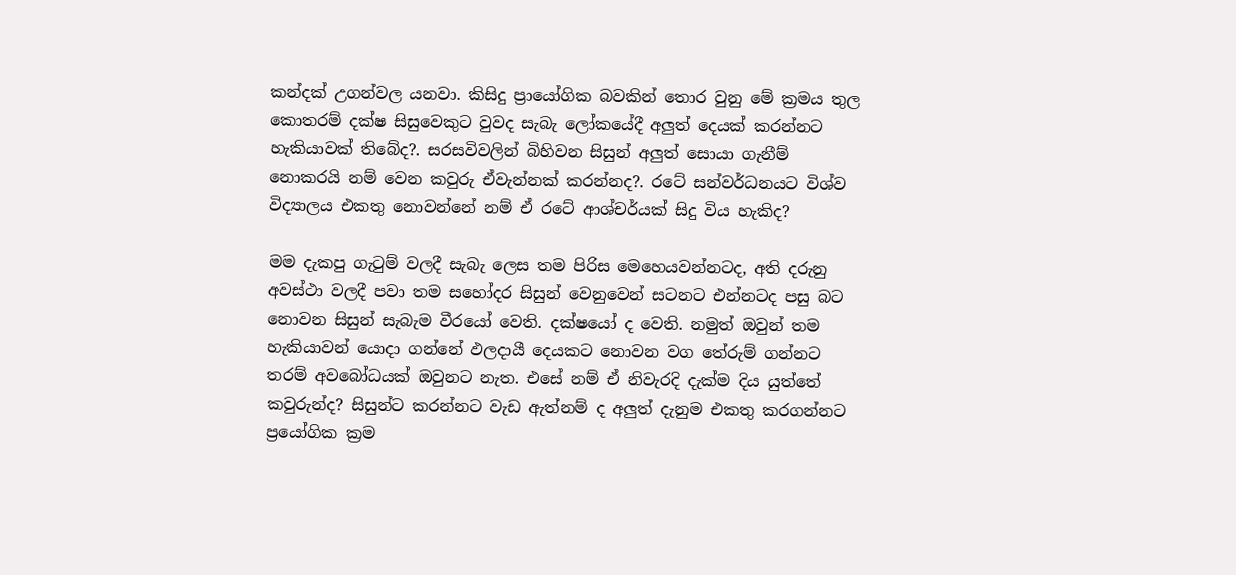කන්දක් උගන්වල යනවා. කිසිදු ප්‍රායෝගික බවකින් තොර වුනු මේ ක්‍රමය තුල කොතරම් දක්ෂ සිසුවෙකුට වුවද සැබැ ලෝකයේදී අලුත් දෙයක් කරන්නට හැකියාවක් තිබේද?. සරසවිවලින් බිහිවන සිසුන් අලුත් සොයා ගැනීම් නොකරයි නම් වෙන කවුරු ඒවැන්නක් කරන්නද?. රටේ සන්වර්ධනයට විශ්ව විද්‍යාලය එකතු නොවන්නේ නම් ඒ රටේ ආශ්චර්යක් සිදු විය හැකිද?

මම දැකපු ගැටුම් වලදී සැබැ ලෙස තම පිරිස මෙහෙයවන්නටද, අති දරුනු අවස්ථා වලදී පවා තම සහෝදර සිසුන් වෙනුවෙන් සටනට එන්නටද පසු බට නොවන සිසුන් සැබැම වීරයෝ වෙති. දක්ෂයෝ ද වෙති. නමුත් ඔවුන් තම හැකියාවන් යොදා ගන්නේ ඵලදායී දෙයකට නොවන වග තේරුම් ගන්නට තරම් අවබෝධයක් ඔවුනට නැත. එසේ නම් ඒ නිවැරදි දැක්ම දිය යුත්තේ කවුරුන්ද? සිසුන්ට කරන්නට වැඩ ඇත්නම් ද අලුත් දැනුම එකතු කරගන්නට ප්‍රයෝගික ක්‍රම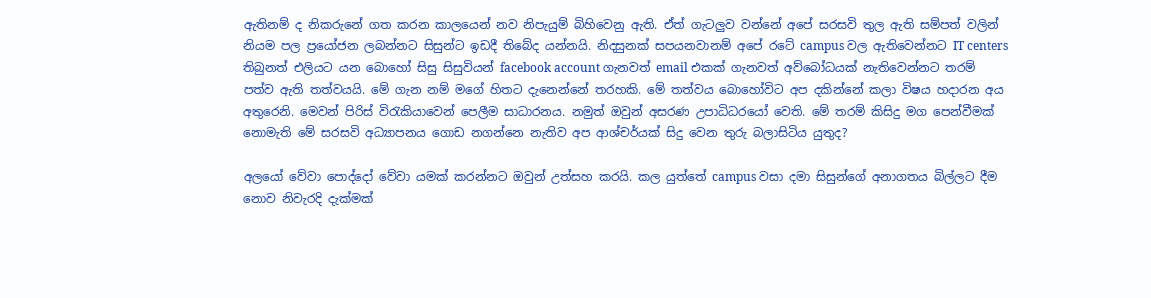ඇතිනම් ද නිකරුනේ ගත කරන කාලයෙන් නව නිපැයුම් බිහිවෙනු ඇති. ඒත් ගැටලුව වන්නේ අපේ සරසවි තුල ඇති සම්පත් වලින් නියම පල ප්‍රයෝජන ලබන්නට සිසුන්ට ඉඩදී තිබේද යන්නයි. නිදසුනක් සපයනවානම් අපේ රටේ campus වල ඇතිවෙන්නට IT centers තිබුනත් එලියට යන බොහෝ සිසු සිසුවියන් facebook account ගැනවත් email එකක් ගැනවත් අව්බෝධයක් නැතිවෙන්නට තරම් පත්ව ඇති තත්වයයි. මේ ගැන නම් මගේ හිතට දැනෙන්නේ තරහකි. මේ තත්වය බොහෝවිට අප දකින්නේ කලා විෂය හදාරන අය අතුරෙනි. මෙවන් පිරිස් විරැකියාවෙන් පෙලීම සාධාරනය. නමුත් ඔවුන් අසරණ උපාධිධරයෝ වෙති. මේ තරම් කිසිදු මග පෙන්වීමක් නොමැති මේ සරසවි අධ්‍යාපනය ගොඩ නගන්නෙ නැතිව අප ආශ්චර්යක් සිදු වෙන තුරු බලාසිටිය යුතුද?

අලයෝ වේවා පොද්දෝ වේවා යමක් කරන්නට ඔවුන් උත්සහ කරයි. කල යුත්තේ campus වසා දමා සිසුන්ගේ අනාගතය බිල්ලට දීම නොව නිවැරදි දැක්මක්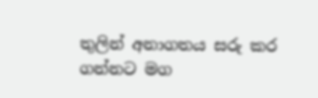තුලින් අනාගතය සරු කර ගන්නට මග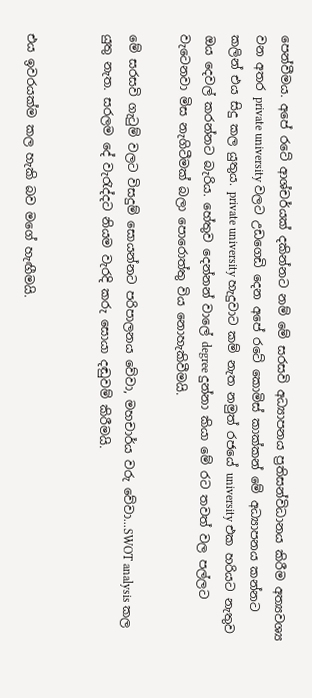පෙන්වීමය. අපේ රටේ ආශ්චර්යක් දකින්නට නම් මේ සරසවි අධ්‍යාපනය ප්‍රතිසන්විධානය කිරීම අත්‍යවශ්‍ය වන අතර private university වලට උඩගෙඩි දෙන අපේ රටේ කොමිස් කාක්කන් මේ අධ්‍යාපනය කන්නට කලින් එය සිදු කල යුතුය. private university හැදුවාට කම් නැත නමුත් රජයේ university එක හරියට නැතුව ඔය දෙවල් කරන්නට බැරිය. හේතුව දෙන්නන් වාලේ degree දුන්නා කියා මේ රට තවත් වල පල්ලට වැටෙනවා මිස නැගිටීමක් බලා පොරොත්තු විය නොහැකිවීමයි.

මේ සරසවි ගැටුම් වලට විසදුම් සොයන්නට පරිපාලනය වේවා, මහචාර්ය වරු වේවා...SWOT analysis කල යුතු නැත. සරලම දේ වැරැද්දට නියම වැරදි කරු සොයා දඬුවම් කිරීමයි.


එය ඉවරයක්ම කල හැකි බව මගේ හැඟීමයි.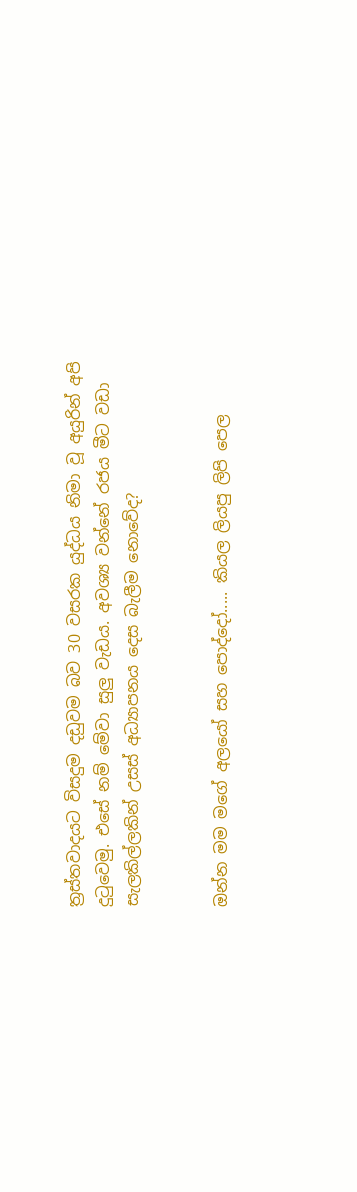ත්‍රස්තවාදයට විසදුම දඩුවම බව 30 වසරක යුද්ධය නිමා වූ අයුරින් අපි දුටුවෙමු. එසේ නම් මේවා සුලු වැඩය. අවශ්‍ය වන්නේ රජය මීට වඩා සැලකිල්ලකින් උසස් අධ්‍යාපනය දෙස බැලීම නොවේද?


ඔන්න මම මගේ අලයෝ සහ පොද්දෝ..... කියල ලියපු ලිපි පෙල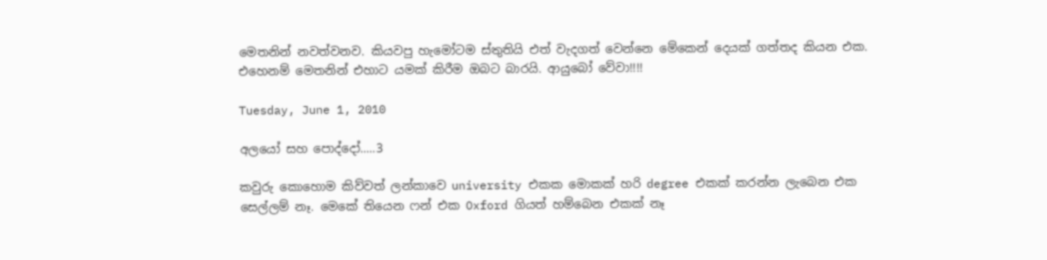මෙතනින් නවත්වනව. කියවපු හැමෝටම ස්තුතියි එත් වැදගත් වෙන්නෙ මේකෙන් දෙයක් ගත්තද කියන එක. එහෙනම් මෙතනින් එහාට යමක් කිරීම ඔබට බාරයි. ආයුබෝ වේවා!!!!

Tuesday, June 1, 2010

අලයෝ සහ පොද්දෝ.....3

කවුරු කොහොම කිව්වත් ලන්කාවෙ university එකක මොකක් හරි degree එකක් කරන්න ලැබෙන එක සෙල්ලම් නෑ. මෙකේ තියෙන ෆන් එක Oxford ගියත් හම්බෙන එකක් නෑ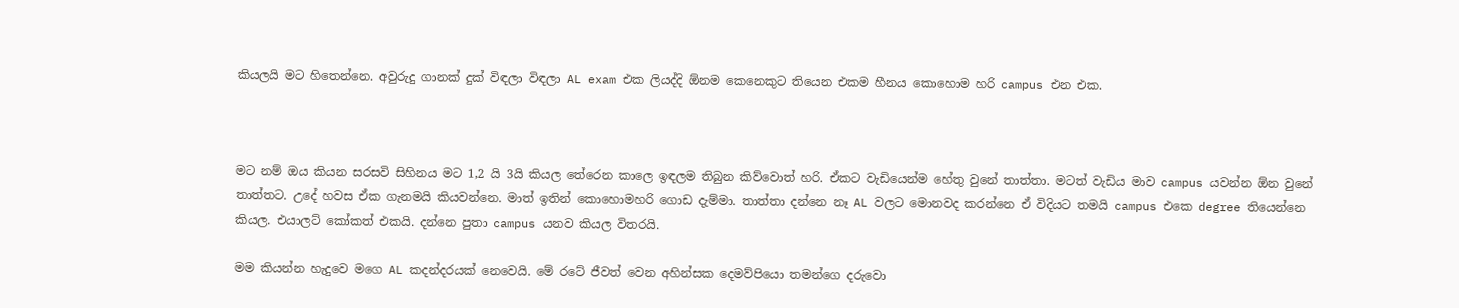කියලයි මට හිතෙන්නෙ. අවුරුදු ගානක් දුක් විඳලා විඳලා AL exam එක ලියද්දි ඕනම කෙනෙකුට තියෙන එකම හීනය කොහොම හරි campus එන එක.



මට නම් ඔය කියන සරසවි සිහිනය මට 1,2 යි 3යි කියල තේරෙන කාලෙ ඉඳලම තිබුන කිව්වොත් හරි. ඒකට වැඩියෙන්ම හේතු වුනේ තාත්තා. මටත් වැඩිය මාව campus යවන්න ඕන වුනේ තාත්තට. උදේ හවස ඒක ගැනමයි කියවන්නෙ. මාත් ඉතින් කොහොමහරි ගොඩ දැම්මා. තාත්තා දන්නෙ නෑ AL වලට මොනවද කරන්නෙ ඒ විදියට තමයි campus එකෙ degree තියෙන්නෙ කියල. එයාලට් කෝකත් එකයි. දන්නෙ පුතා campus යනව කියල විතරයි.

මම කියන්න හැදුවෙ මගෙ AL කදන්දරයක් නෙවෙයි. මේ රටේ ජීවත් වෙන අහින්සක දෙමව්පියො තමන්ගෙ දරුවො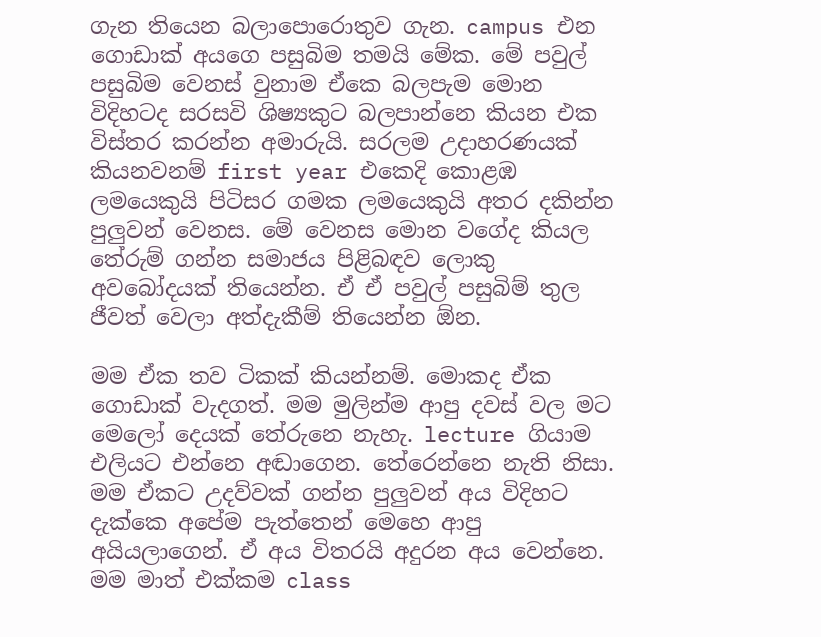ගැන තියෙන බලාපොරොතුව ගැන. campus එන ගොඩාක් අයගෙ පසුබිම තමයි මේක. මේ පවුල් පසුබිම වෙනස් වුනාම ඒකෙ බලපැම මොන විදිහටද සරසවි ශිෂ්‍යකුට බලපාන්නෙ කියන එක විස්තර කරන්න අමාරුයි. සරලම උදාහරණයක් කියනවනම් first year එකෙදි කොළඹ ලමයෙකුයි පිටිසර ගමක ලමයෙකුයි අතර දකින්න පුලුවන් වෙනස. මේ වෙනස මොන වගේද කියල තේරුම් ගන්න සමාජය පිළිබඳව ලොකු අවබෝදයක් තියෙන්න. ඒ ඒ පවුල් පසුබිම් තුල ජීවත් වෙලා අත්දැකීම් තියෙන්න ඕන.

මම ඒක තව ටිකක් කියන්නම්. මොකද ඒක ගොඩාක් වැදගත්. මම මුලින්ම ආපු දවස් වල මට මෙලෝ දෙයක් තේරුනෙ නැහැ. lecture ගියාම එලියට එන්නෙ අඬාගෙන. තේරෙන්නෙ නැති නිසා. මම ඒකට උදව්වක් ගන්න පුලුවන් අය විදිහට දැක්කෙ අපේම පැත්තෙන් මෙහෙ ආපු අයියලාගෙන්. ඒ අය විතරයි අදුරන අය වෙන්නෙ. මම මාත් එක්කම class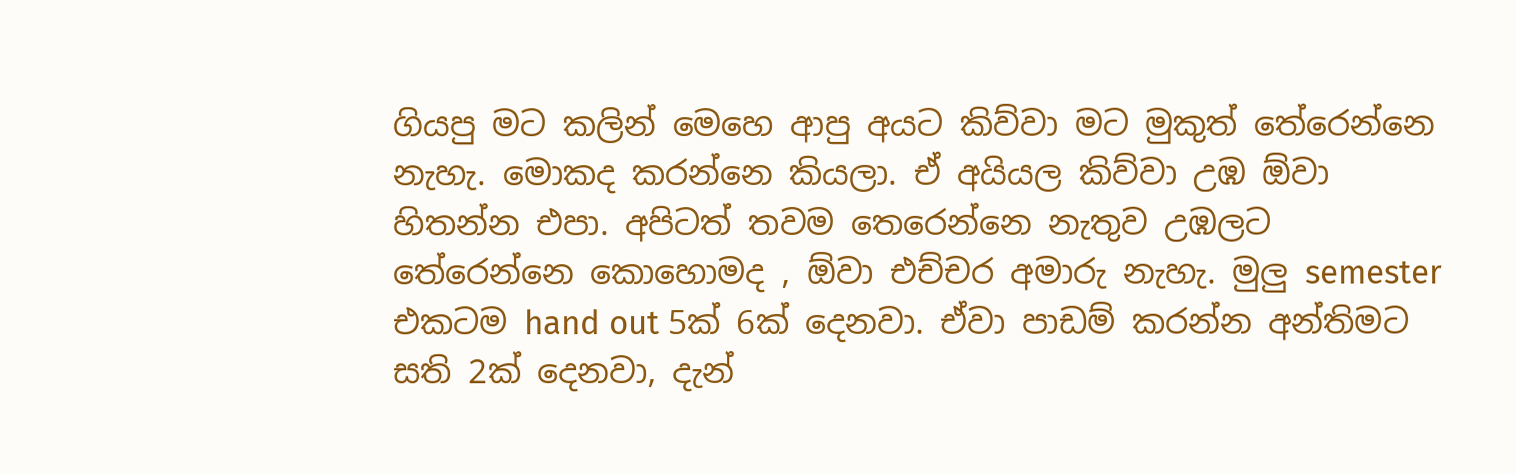ගියපු මට කලින් මෙහෙ ආපු අයට කිව්වා මට මුකුත් තේරෙන්නෙ නැහැ. මොකද කරන්නෙ කියලා. ඒ අයියල කිව්වා උඹ ඕවා හිතන්න එපා. අපිටත් තවම තෙරෙන්නෙ නැතුව උඹලට තේරෙන්නෙ කොහොමද , ඕවා එච්චර අමාරු නැහැ. මුලු semester එකටම hand out 5ක් 6ක් දෙනවා. ඒවා පාඩම් කරන්න අන්තිමට සති 2ක් දෙනවා, දැන්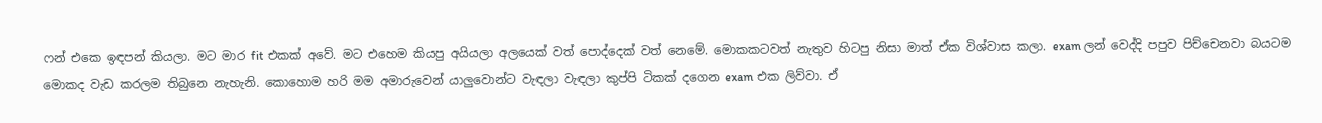ෆන් එකෙ ඉඳපන් කියලා. මට මාර fit එකක් අවේ. මට එහෙම කියපු අයියලා අලයෙක් වත් පොද්දෙක් වත් නෙමේ. මොකකටවත් නැතුව හිටපු නිසා මාත් ඒක විශ්වාස කලා. exam ලන් වෙද්දි පපුව පිච්චෙනවා බයටම මොකද වැඩ කරලම තිබුනෙ නැහැනි. කොහොම හරි මම අමාරුවෙන් යාලුවොන්ට වැඳලා වැඳලා කුප්පි ටිකක් දගෙන exam එක ලිව්වා. ඒ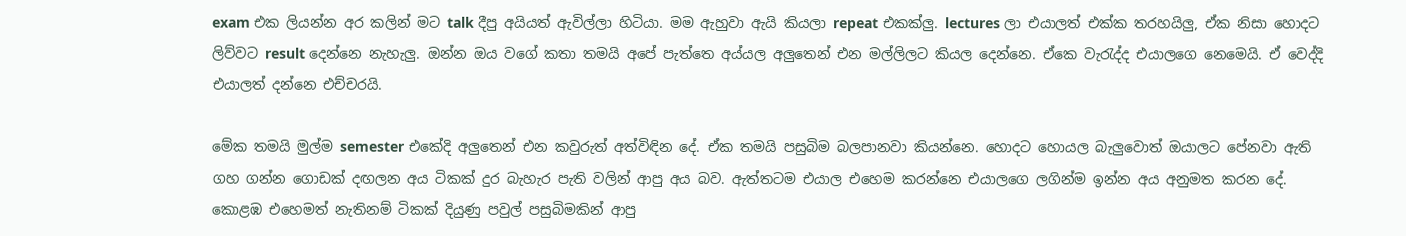exam එක ලියන්න අර කලින් මට talk දීපු අයියත් ඇවිල්ලා හිටියා. මම ඇහුවා ඇයි කියලා repeat එකක්ලු. lectures ලා එයාලත් එක්ක තරහයිලු, ඒක නිසා හොදට ලිව්වට result දෙන්නෙ නැහැලු. ඔන්න ඔය වගේ කතා තමයි අපේ පැත්තෙ අය්යල අලුතෙන් එන මල්ලිලට කියල දෙන්නෙ. ඒකෙ වැරැද්ද එයාලගෙ නෙමෙයි. ඒ වෙද්දි එයාලත් දන්නෙ එච්චරයි.

මේක තමයි මුල්ම semester එකේදි අලුතෙන් එන කවුරුත් අත්විඳින දේ. ඒක තමයි පසුබිම බලපානවා කියන්නෙ. හොදට හොයල බැලුවොත් ඔයාලට පේනවා ඇති ගහ ගන්න ගොඩක් දඟලන අය ටිකක් දුර බැහැර පැති වලින් ආපු අය බව. ඇත්තටම එයාල එහෙම කරන්නෙ එයාලගෙ ලගින්ම ඉන්න අය අනුමත කරන දේ. කොළඹ එහෙමත් නැතිනම් ටිකක් දියුණු පවුල් පසුබිමකින් ආපු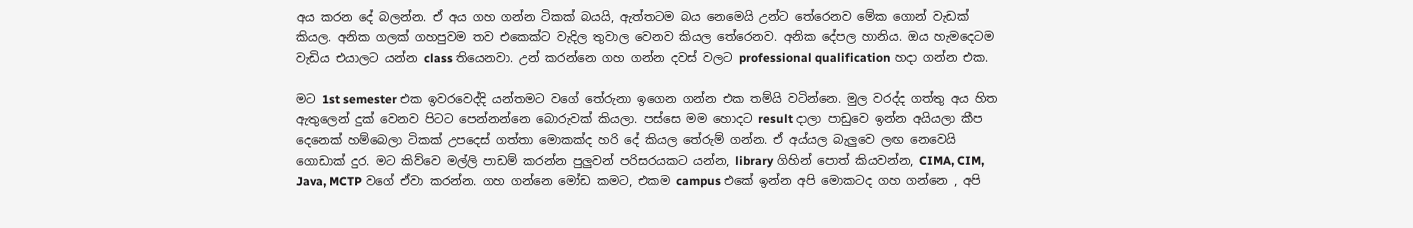අය කරන දේ බලන්න. ඒ අය ගහ ගන්න ටිකක් බයයි, ඇත්තටම බය නෙමෙයි උන්ට තේරෙනව මේක ගොන් වැඩක් කියල. අනික ගලක් ගහපුවම තව එකෙක්ට වැදිල තුවාල වෙනව කියල තේරෙනව. අනික දේපල හානිය. ඔය හැමදෙටම වැඩිය එයාලට යන්න class තියෙනවා. උන් කරන්නෙ ගහ ගන්න දවස් වලට professional qualification හදා ගන්න එක.

මට 1st semester එක ඉවරවෙද්දි යන්තමට වගේ තේරුනා ඉගෙන ගන්න එක තම්යි වටින්නෙ. මුල වරද්ද ගත්තු අය හිත ඇතුලෙන් දුක් වෙනව පිටට පෙන්නන්නෙ බොරුවක් කියලා. පස්සෙ මම හොදට result දාලා පාඩුවෙ ඉන්න අයියලා කීප දෙනෙක් හම්බෙලා ටිකක් උපදෙස් ගත්තා මොකක්ද හරි දේ කියල තේරුම් ගන්න. ඒ අය්යල බැලුවෙ ලඟ නෙවෙයි ගොඩාක් දුර. මට කිව්වෙ මල්ලි පාඩම් කරන්න පුලුවන් පරිසරයකට යන්න, library ගිහින් පොත් කියවන්න, CIMA, CIM, Java, MCTP වගේ ඒවා කරන්න. ගහ ගන්නෙ මෝඩ කමට, එකම campus එකේ ඉන්න අපි මොකටද ගහ ගන්නෙ , අපි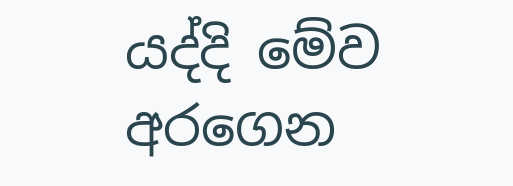යද්දි මේව අරගෙන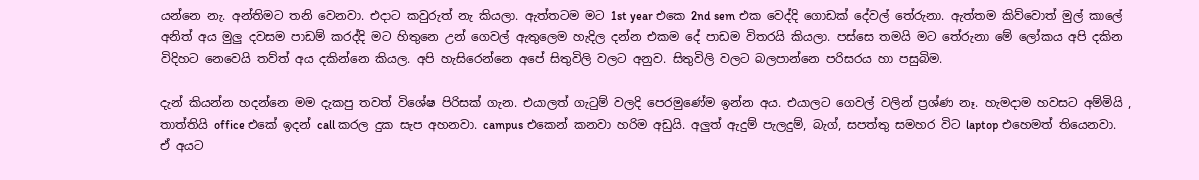යන්නෙ නැ. අන්තිමට තනි වෙනවා. එදාට කවුරුත් නැ කියලා. ඇත්තටම මට 1st year එකෙ 2nd sem එක වෙද්දි ගොඩක් දේවල් තේරුනා. ඇත්තම කිව්වොත් මුල් කාලේ අනිත් අය මුලු දවසම පාඩම් කරද්දි මට හිතුනෙ උන් ගෙවල් ඇතුලෙම හැදිල දන්න එකම දේ පාඩම විතරයි කියලා. පස්සෙ තමයි මට තේරුනා මේ ලෝකය අපි දකින විදිහට නෙවෙයි තව්ත් අය දකින්නෙ කියල. අපි හැසිරෙන්නෙ අපේ සිතුවිලි වලට අනුව. සිතුවිලි වලට බලපාන්නෙ පරිසරය හා පසුබිම.

දැන් කියන්න හදන්නෙ මම දැකපු තවත් විශේෂ පිරිසක් ගැන. එයාලත් ගැටුම් වලදි පෙරමුණේම ඉන්න අය. එයාලට ගෙවල් වලින් ප්‍රශ්ණ නෑ. හැමදාම හවසට අම්මියි , තාත්තියි office එකේ ඉදන් call කරල දුක සැප අහනවා. campus එකෙන් කනවා හරිම අඩුයි. අලුත් ඇදුම් පැලදුම්, බැග්, සපත්තු සමහර විට laptop එහෙමත් තියෙනවා. ඒ අයට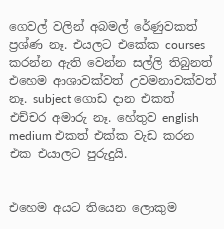ගෙවල් වලින් අබමල් රේණුවකත් ප්‍රශ්ණ නෑ. එයලට එකේක courses කරන්න ඇති වෙන්න සල්ලි තිබුනත් එහෙම ආශාවක්වත් උවමනාවක්වත් නෑ. subject ගොඩ දාන එකත් එච්චර අමාරු නෑ. හේතුව english medium එකත් එක්ක වැඩ කරන එක එයාලට පුරුදුයි.


එහෙම අයට තියෙන ලොකුම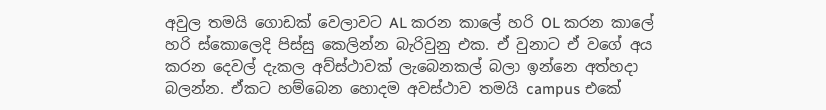අවුල තමයි ගොඩක් වෙලාවට AL කරන කාලේ හරි OL කරන කාලේ හරි ස්කොලෙදි පිස්සු කෙලින්න බැරිවුනු එක. ඒ වුනාට ඒ වගේ අය කරන දෙවල් දැකල අව්ස්ථාවක් ලැබෙනකල් බලා ඉන්නෙ අත්හදා බලන්න. ඒකට හම්බෙන හොදම අවස්ථාව තමයි campus එකේ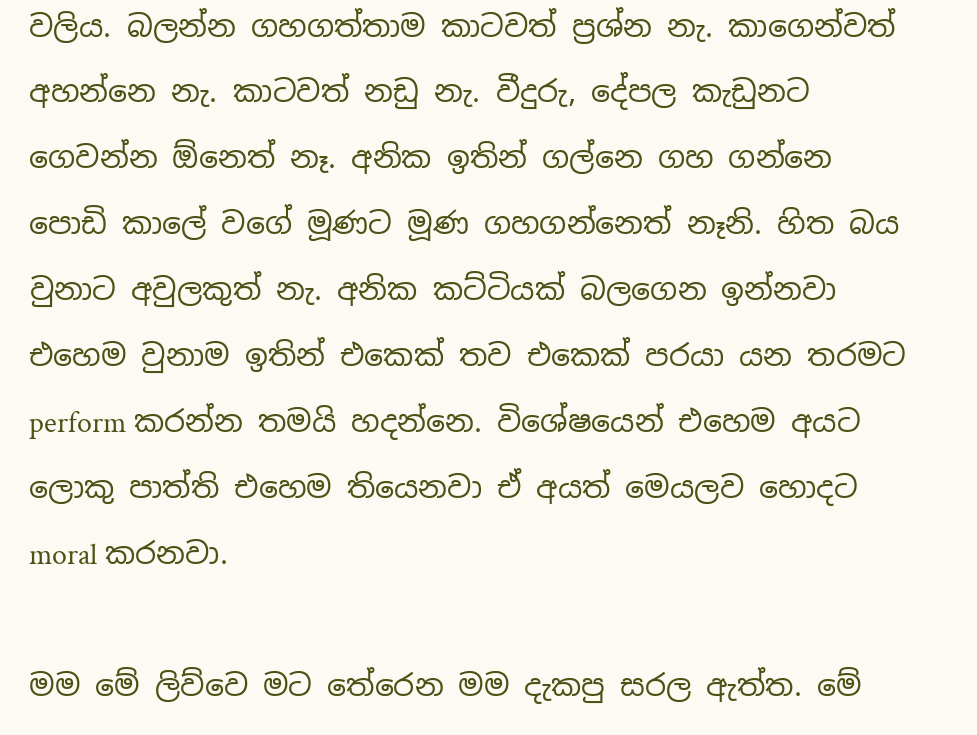වලිය. බලන්න ගහගත්තාම කාටවත් ප්‍රශ්න නැ. කාගෙන්වත් අහන්නෙ නැ. කාටවත් නඩු නැ. වීදුරු, දේපල කැඩුනට ගෙවන්න ඕනෙත් නෑ. අනික ඉතින් ගල්නෙ ගහ ගන්නෙ පොඩි කාලේ වගේ මූණට මූණ ගහගන්නෙත් නෑනි. හිත බය වුනාට අවුලකුත් නැ. අනික කට්ටියක් බලගෙන ඉන්නවා එහෙම වුනාම ඉතින් එකෙක් තව එකෙක් පරයා යන තරමට perform කරන්න තමයි හදන්නෙ. විශේෂයෙන් එහෙම අයට ලොකු පාත්ති එහෙම තියෙනවා ඒ අයත් මෙයලව හොදට moral කරනවා.

මම මේ ලිව්වෙ මට තේරෙන මම දැකපු සරල ඇත්ත. මේ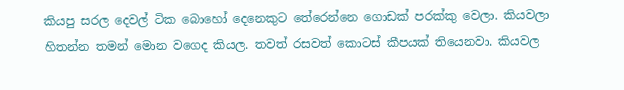කියපු සරල දෙවල් ටික බොහෝ දෙනෙකුට තේරෙන්නෙ ගොඩක් පරක්කු වෙලා. කියවලා හිතන්න තමන් මොන වගෙද කියල. තවත් රසවත් කොටස් කීපයක් තියෙනවා. කියවල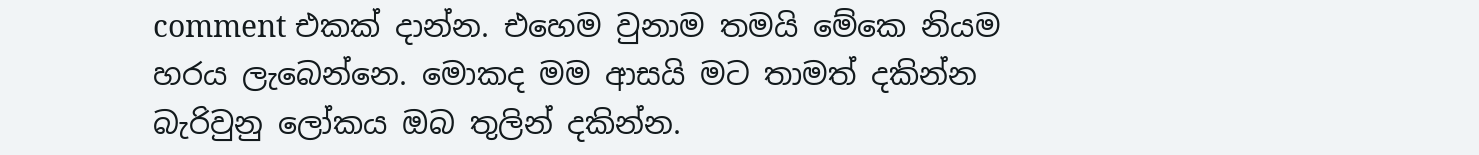comment එකක් දාන්න. එහෙම වුනාම තමයි මේකෙ නියම හරය ලැබෙන්නෙ. මොකද මම ආසයි මට තාමත් දකින්න බැරිවුනු ලෝකය ඔබ තුලින් දකින්න.